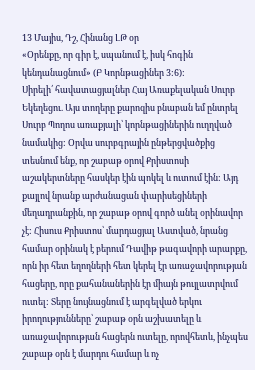13 Մայիս, Դշ, Հինանց ԼԹ օր
«Օրենքը, որ գիր է, սպանում է, իսկ հոգին կենդանացնում» (Բ Կորնթացիներ 3:6):
Սիրելի՛ հավատացյալներ Հայ Առաքելական Սուրբ Եկեղեցու. Այս տողերը քարոզիս բնաբան եմ ընտրել Սուրբ Պողոս առաքյալի՝ կորնթացիներին ուղղված նամակից: Օրվա սուրբգրային ընթերցվածքից տեսնում ենք, որ շաբաթ օրով Քրիստոսի աշակերտները հասկեր էին պոկել և ուտում էին: Այդ քայլով նրանք արժանացան փարիսեցիների մեղադրանքին, որ շաբաթ օրով գործ անել օրինավոր չէ: Հիսուս Քրիստոս՝ մարդացյալ Աստված, նրանց համար օրինակ է բերում Դավիթ թագավորի արարքը, որն իր հետ եղողների հետ կերել էր առաջավորության հացերը, որը քահանաներին էր միայն թույլատրվում ուտել: Տերը նույնացնում է արգելված երկու իրողությունները՝ շաբաթ օրն աշխատելը և առաջավորության հացերն ուտելը, որովհետև, ինչպես շաբաթ օրն է մարդու համար և ոչ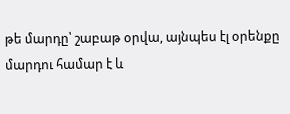թե մարդը՝ շաբաթ օրվա, այնպես էլ օրենքը մարդու համար է և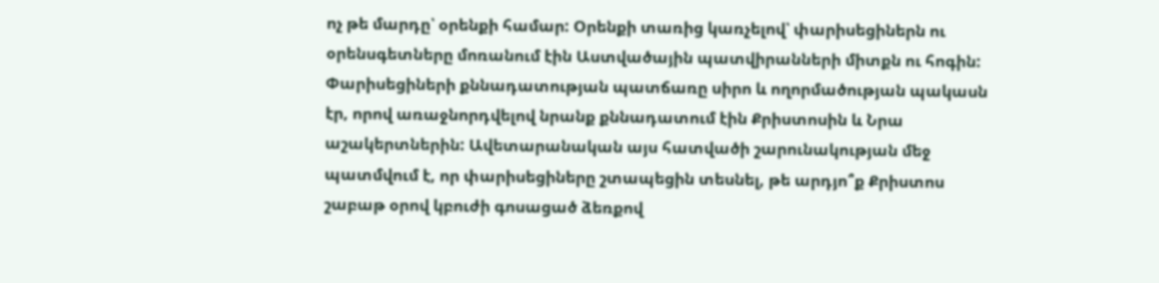ոչ թե մարդը՝ օրենքի համար: Օրենքի տառից կառչելով՝ փարիսեցիներն ու օրենսգետները մոռանում էին Աստվածային պատվիրանների միտքն ու հոգին: Փարիսեցիների քննադատության պատճառը սիրո և ողորմածության պակասն էր, որով առաջնորդվելով նրանք քննադատում էին Քրիստոսին և Նրա աշակերտներին: Ավետարանական այս հատվածի շարունակության մեջ պատմվում է, որ փարիսեցիները շտապեցին տեսնել, թե արդյո՞ք Քրիստոս շաբաթ օրով կբուժի գոսացած ձեռքով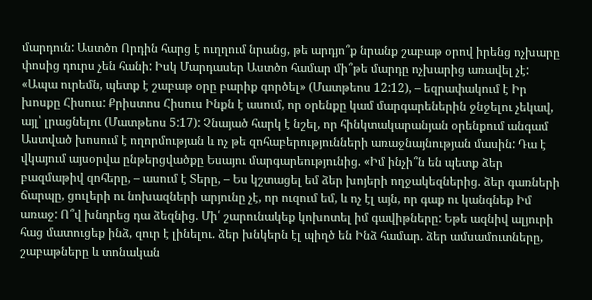մարդուն: Աստծո Որդին հարց է ուղղում նրանց, թե արդյո՞ք նրանք շաբաթ օրով իրենց ոչխարը փոսից դուրս չեն հանի: Իսկ Մարդասեր Աստծո համար մի՞թե մարդը ոչխարից առավել չէ: «Ապա ուրեմն, պետք է շաբաթ օրը բարիք գործել» (Մատթեոս 12:12), – եզրափակում է Իր խոսքը Հիսուս: Քրիստոս Հիսուս Ինքն է ասում, որ օրենքը կամ մարգարեներին ջնջելու չեկավ, այլ՝ լրացնելու (Մատթեոս 5:17): Չնայած հարկ է նշել, որ հինկտակարանյան օրենքում անգամ Աստված խոսում է ողորմության և ոչ թե զոհաբերությունների առաջնայնության մասին: Դա է վկայում այսօրվա ընթերցվածքը Եսայու մարգարեությունից. «Իմ ինչի՞ն են պետք ձեր բազմաթիվ զոհերը, – ասում է Տերը, – Ես կշտացել եմ ձեր խոյերի ողջակեզներից. ձեր գառների ճարպը, ցուլերի ու նոխազների արյունը չէ, որ ուզում եմ, և ոչ էլ այն, որ գաք ու կանգնեք Իմ առաջ: Ո՞վ խնդրեց դա ձեզնից. Մի՛ շարունակեք կոխոտել իմ գավիթները: Եթե ազնիվ ալյուրի հաց մատուցեք ինձ, զուր է լինելու. ձեր խնկերն էլ պիղծ են Ինձ համար. ձեր ամսամուտները, շաբաթները և տոնական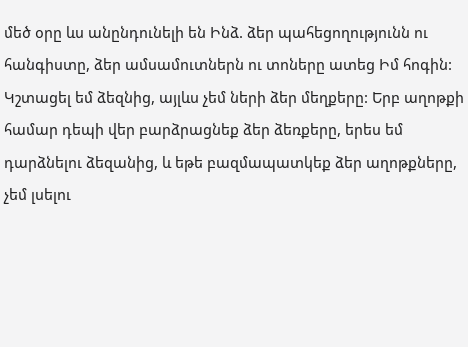մեծ օրը ևս անընդունելի են Ինձ. ձեր պահեցողությունն ու հանգիստը, ձեր ամսամուտներն ու տոները ատեց Իմ հոգին: Կշտացել եմ ձեզնից, այլևս չեմ ների ձեր մեղքերը: Երբ աղոթքի համար դեպի վեր բարձրացնեք ձեր ձեռքերը, երես եմ դարձնելու ձեզանից, և եթե բազմապատկեք ձեր աղոթքները, չեմ լսելու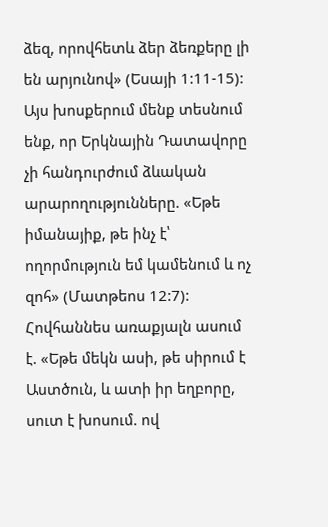ձեզ, որովհետև ձեր ձեռքերը լի են արյունով» (Եսայի 1:11-15): Այս խոսքերում մենք տեսնում ենք, որ Երկնային Դատավորը չի հանդուրժում ձևական արարողությունները. «Եթե իմանայիք, թե ինչ է՝ ողորմություն եմ կամենում և ոչ զոհ» (Մատթեոս 12:7): Հովհաննես առաքյալն ասում է. «Եթե մեկն ասի, թե սիրում է Աստծուն, և ատի իր եղբորը, սուտ է խոսում. ով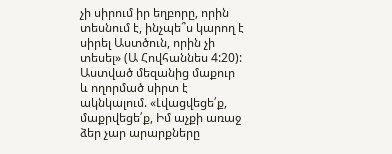չի սիրում իր եղբորը, որին տեսնում է, ինչպե՞ս կարող է սիրել Աստծուն, որին չի տեսել» (Ա Հովհաննես 4:20): Աստված մեզանից մաքուր և ողորմած սիրտ է ակնկալում. «Լվացվեցե՛ք, մաքրվեցե՛ք, Իմ աչքի առաջ ձեր չար արարքները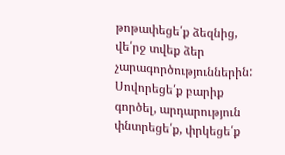թոթափեցե՛ք ձեզնից, վե՛րջ տվեք ձեր չարագործություններին: Սովորեցե՛ք բարիք գործել, արդարություն փնտրեցե՛ք, փրկեցե՛ք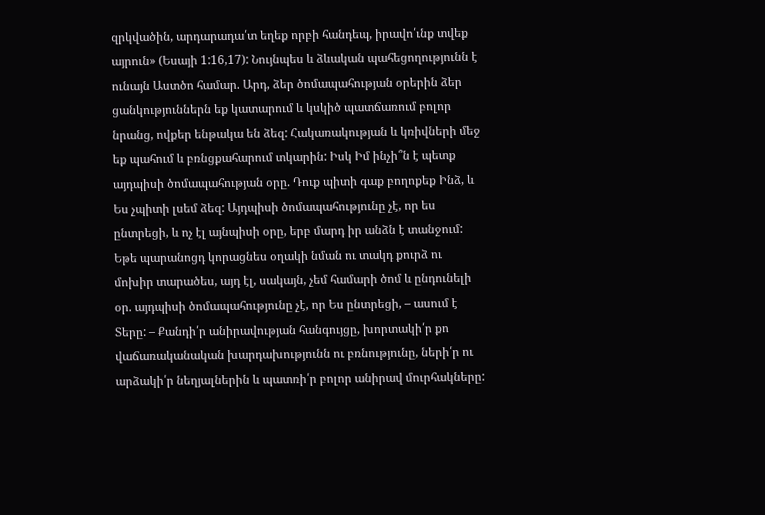զրկվածին, արդարադա՛տ եղեք որբի հանդեպ, իրավո՛ւնք տվեք այրուն» (Եսայի 1:16,17): Նույնպես և ձևական պահեցողությունն է ունայն Աստծո համար. Արդ, ձեր ծոմապահության օրերին ձեր ցանկություններն եք կատարում և կսկիծ պատճառում բոլոր նրանց, ովքեր ենթակա են ձեզ: Հակառակության և կռիվների մեջ եք պահում և բռնցքահարում տկարին: Իսկ Իմ ինչի՞ն է պետք այդպիսի ծոմապահության օրը. Դուք պիտի գաք բողոքեք Ինձ, և Ես չպիտի լսեմ ձեզ: Այդպիսի ծոմապահությունը չէ, որ ես ընտրեցի, և ոչ էլ այնպիսի օրը, երբ մարդ իր անձն է տանջում: Եթե պարանոցդ կորացնես օղակի նման ու տակդ քուրձ ու մոխիր տարածես, այդ էլ, սակայն, չեմ համարի ծոմ և ընդունելի օր. այդպիսի ծոմապահությունը չէ, որ Ես ընտրեցի, – ասում է Տերը: – Քանդի՛ր անիրավության հանգույցը, խորտակի՛ր քո վաճառականական խարդախությունն ու բռնությունը, ների՛ր ու արձակի՛ր նեղյալներին և պատռի՛ր բոլոր անիրավ մուրհակները: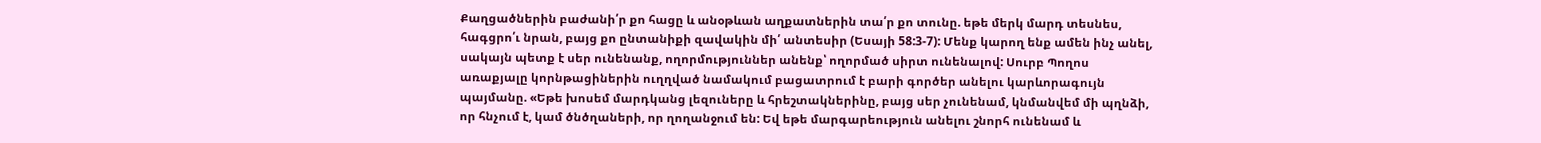Քաղցածներին բաժանի՛ր քո հացը և անօթևան աղքատներին տա՛ր քո տունը. եթե մերկ մարդ տեսնես, հագցրո՛ւ նրան, բայց քո ընտանիքի զավակին մի՛ անտեսիր (Եսայի 58:3-7): Մենք կարող ենք ամեն ինչ անել, սակայն պետք է սեր ունենանք, ողորմություններ անենք՝ ողորմած սիրտ ունենալով: Սուրբ Պողոս առաքյալը կորնթացիներին ուղղված նամակում բացատրում է բարի գործեր անելու կարևորագույն պայմանը. «Եթե խոսեմ մարդկանց լեզուները և հրեշտակներինը, բայց սեր չունենամ, կնմանվեմ մի պղնձի, որ հնչում է, կամ ծնծղաների, որ ղողանջում են: Եվ եթե մարգարեություն անելու շնորհ ունենամ և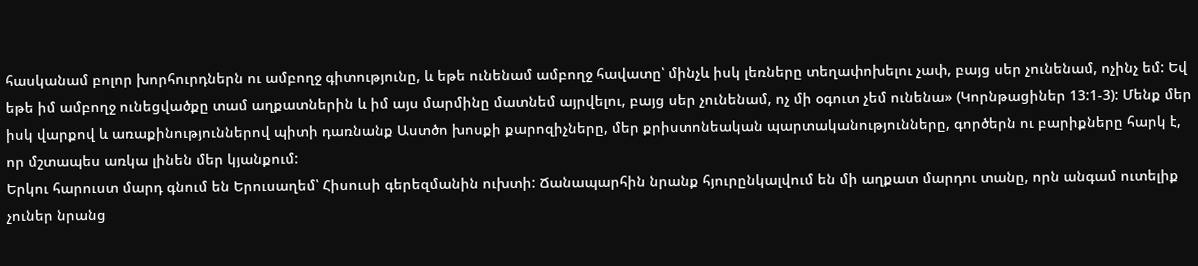հասկանամ բոլոր խորհուրդներն ու ամբողջ գիտությունը, և եթե ունենամ ամբողջ հավատը՝ մինչև իսկ լեռները տեղափոխելու չափ, բայց սեր չունենամ, ոչինչ եմ: Եվ եթե իմ ամբողջ ունեցվածքը տամ աղքատներին և իմ այս մարմինը մատնեմ այրվելու, բայց սեր չունենամ, ոչ մի օգուտ չեմ ունենա» (Կորնթացիներ 13:1-3): Մենք մեր իսկ վարքով և առաքինություններով պիտի դառնանք Աստծո խոսքի քարոզիչները, մեր քրիստոնեական պարտականությունները, գործերն ու բարիքները հարկ է, որ մշտապես առկա լինեն մեր կյանքում:
Երկու հարուստ մարդ գնում են Երուսաղեմ՝ Հիսուսի գերեզմանին ուխտի: Ճանապարհին նրանք հյուրընկալվում են մի աղքատ մարդու տանը, որն անգամ ուտելիք չուներ նրանց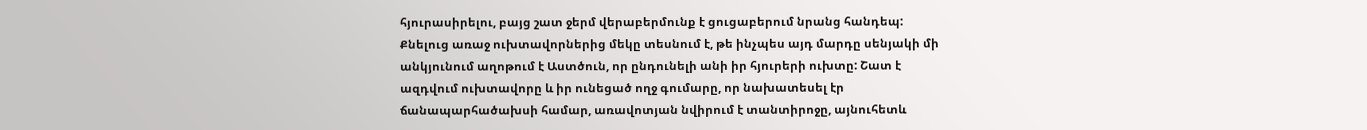հյուրասիրելու, բայց շատ ջերմ վերաբերմունք է ցուցաբերում նրանց հանդեպ: Քնելուց առաջ ուխտավորներից մեկը տեսնում է, թե ինչպես այդ մարդը սենյակի մի անկյունում աղոթում է Աստծուն, որ ընդունելի անի իր հյուրերի ուխտը: Շատ է ազդվում ուխտավորը և իր ունեցած ողջ գումարը, որ նախատեսել էր ճանապարհածախսի համար, առավոտյան նվիրում է տանտիրոջը, այնուհետև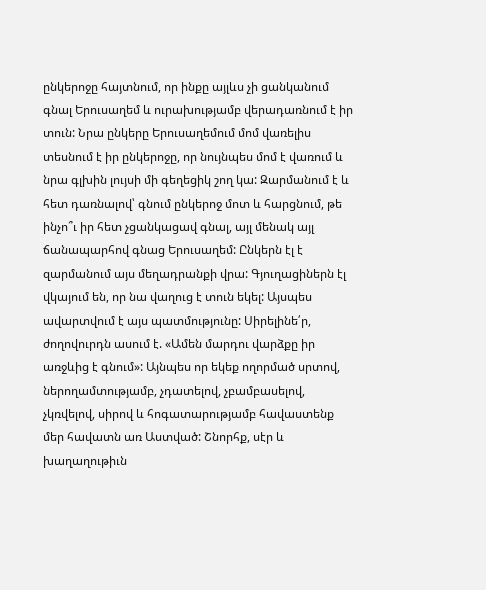ընկերոջը հայտնում, որ ինքը այլևս չի ցանկանում գնալ Երուսաղեմ և ուրախությամբ վերադառնում է իր տուն: Նրա ընկերը Երուսաղեմում մոմ վառելիս տեսնում է իր ընկերոջը, որ նույնպես մոմ է վառում և նրա գլխին լույսի մի գեղեցիկ շող կա: Զարմանում է և հետ դառնալով՝ գնում ընկերոջ մոտ և հարցնում, թե ինչո՞ւ իր հետ չցանկացավ գնալ, այլ մենակ այլ ճանապարհով գնաց Երուսաղեմ: Ընկերն էլ է զարմանում այս մեղադրանքի վրա: Գյուղացիներն էլ վկայում են, որ նա վաղուց է տուն եկել: Այսպես ավարտվում է այս պատմությունը: Սիրելինե՛ր, ժողովուրդն ասում է. «Ամեն մարդու վարձքը իր առջևից է գնում»: Այնպես որ եկեք ողորմած սրտով, ներողամտությամբ, չդատելով, չբամբասելով, չկռվելով, սիրով և հոգատարությամբ հավաստենք մեր հավատն առ Աստված: Շնորհք, սէր և խաղաղութիւն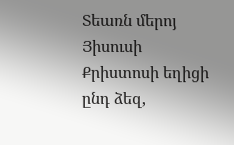Տեառն մերոյ Յիսուսի Քրիստոսի եղիցի ընդ ձեզ,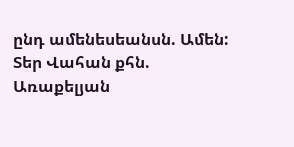ընդ ամենեսեանսն. Ամեն:
Տեր Վահան քհն. Առաքելյան